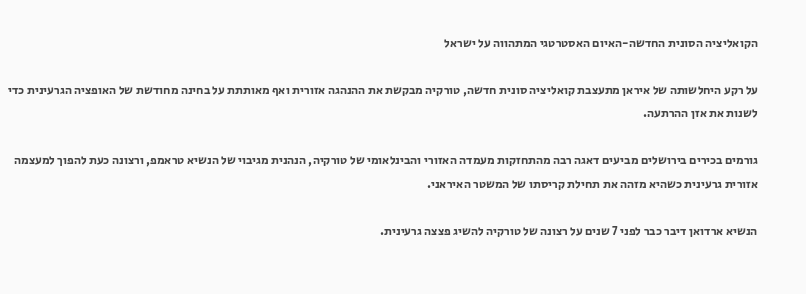הקואליציה הסונית החדשה-האיום האסטרטגי המתהווה על ישראל

על רקע היחלשותה של איראן מתעצבת קואליציה סונית חדשה, טורקיה מבקשת את ההנהגה אזורית ואף מאותתת על בחינה מחודשת של האופציה הגרעינית כדי לשנות את אזן ההרתעה.

גורמים בכירים בירושלים מביעים דאגה רבה מהתחזקות מעמדה האזורי והבינלאומי של טורקיה, הנהנית מגיבוי של הנשיא טראמפ, ורצונה כעת להפוך למעצמה אזורית גרעינית כשהיא מזהה את תחילת קריסתו של המשטר האיראני.

הנשיא ארדואן דיבר כבר לפני 7 שנים על רצונה של טורקיה להשיג פצצה גרעינית.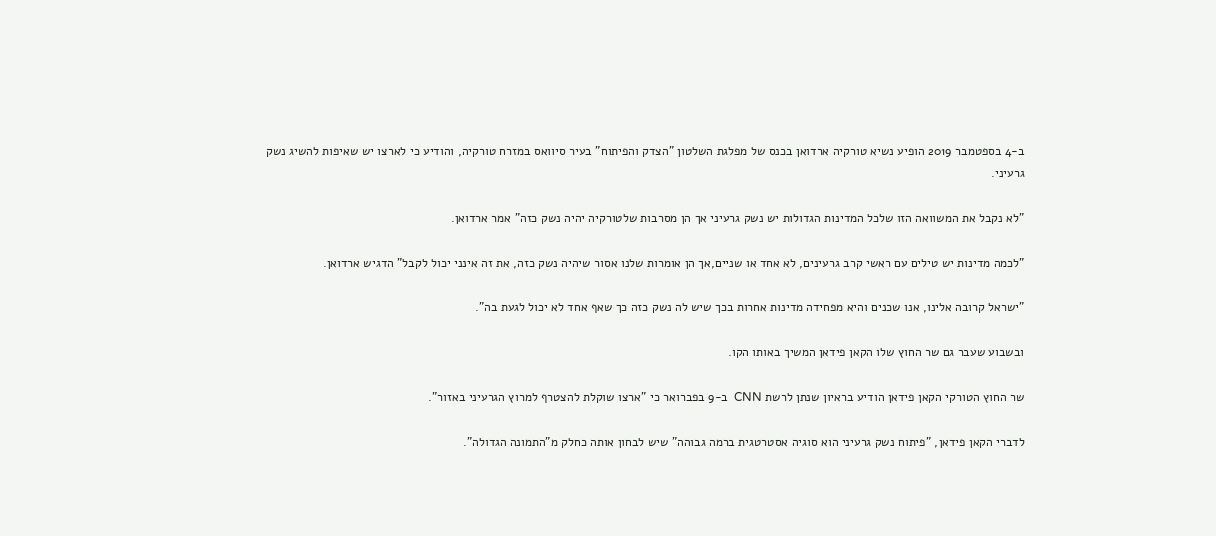ב-4 בספטמבר 2019 הופיע נשיא טורקיה ארדואן בכנס של מפלגת השלטון "הצדק והפיתוח" בעיר סיוואס במזרח טורקיה, והודיע כי לארצו יש שאיפות להשיג נשק גרעיני.

"לא נקבל את המשוואה הזו שלכל המדינות הגדולות יש נשק גרעיני אך הן מסרבות שלטורקיה יהיה נשק כזה" אמר ארדואן.

"לכמה מדינות יש טילים עם ראשי קרב גרעינים, לא אחד או שניים,אך הן אומרות שלנו אסור שיהיה נשק כזה, את זה אינני יכול לקבל" הדגיש ארדואן.

"ישראל קרובה אלינו, אנו שכנים והיא מפחידה מדינות אחרות בכך שיש לה נשק כזה כך שאף אחד לא יכול לגעת בה".

ובשבוע שעבר גם שר החוץ שלו הקאן פידאן המשיך באותו הקו.

שר החוץ הטורקי הקאן פידאן הודיע בראיון שנתן לרשת CNN  ב-9 בפברואר כי "ארצו שוקלת להצטרף למרוץ הגרעיני באזור".

לדברי הקאן פידאן, "פיתוח נשק גרעיני הוא סוגיה אסטרטגית ברמה גבוהה" שיש לבחון אותה כחלק מ"התמונה הגדולה".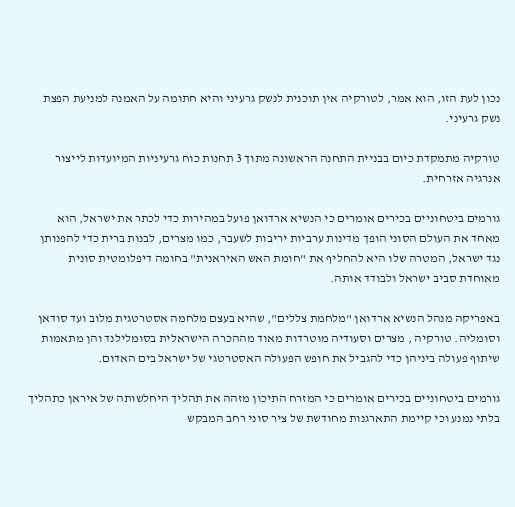נכון לעת הזו, הוא אמר, לטורקיה אין תוכנית לנשק גרעיני והיא חתומה על האמנה למניעת הפצת נשק גרעיני.

טורקיה מתמקדת כיום בבניית התחנה הראשונה מתוך 3 תחנות כוח גרעיניות המיועדות לייצור אנרגיה אזרחית.

גורמים ביטחוניים בכירים אומרים כי הנשיא ארדואן פועל במהירות כדי לכתר את ישראל, הוא מאחד את העולם הסוני הופך מדינות ערביות יריבות לשעבר, כמו מצרים, לבנות ברית כדי להפנותן נגד ישראל, המטרה שלו היא להחליף את "חומת האש האיראנית" בחומה דיפלומטית סונית מאוחדת סביב ישראל ולבודד אותה.

באפריקה מנהל הנשיא ארדואן "מלחמת צללים", שהיא בעצם מלחמה אסטרטגית מלוב ועד סודאן וסומליה. טורקיה , מצרים וסעודיה מוטרדות מאוד מההכרה הישראלית בסומלילנד והן מתאמות שיתוף פעולה ביניהן כדי להגביל את חופש הפעולה האסטרטגי של ישראל בים האדום.

גורמים ביטחוניים בכירים אומרים כי המזרח התיכון מזהה את תהליך היחלשותה של איראן כתהליך בלתי נמנע וכי קיימת התארגנות מחודשת של ציר סוני רחב המבקש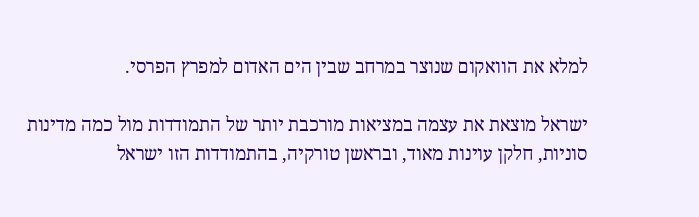למלא את הוואקום שנוצר במרחב שבין הים האדום למפרץ הפרסי.

ישראל מוצאת את עצמה במציאות מורכבת יותר של התמודדות מול כמה מדינות סוניות, חלקן עוינות מאוד, ובראשן טורקיה, בהתמודדות הזו ישראל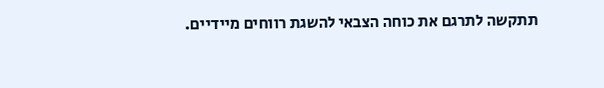תתקשה לתרגם את כוחה הצבאי להשגת רווחים מיידיים.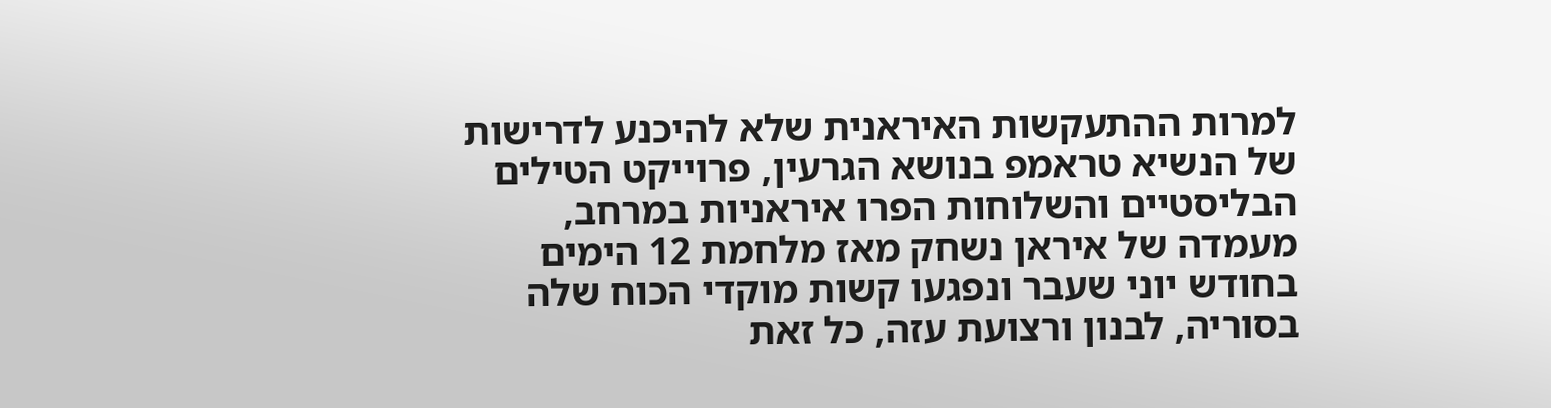למרות ההתעקשות האיראנית שלא להיכנע לדרישות של הנשיא טראמפ בנושא הגרעין, פרוייקט הטילים הבליסטיים והשלוחות הפרו איראניות במרחב, מעמדה של איראן נשחק מאז מלחמת 12 הימים בחודש יוני שעבר ונפגעו קשות מוקדי הכוח שלה בסוריה, לבנון ורצועת עזה, כל זאת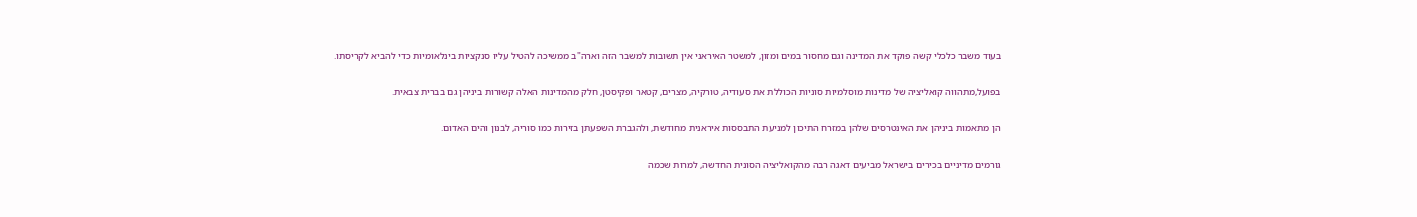בעוד משבר כלכלי קשה פוקד את המדינה וגם מחסור במים ומזון, למשטר האיראני אין תשובות למשבר הזה וארה"ב ממשיכה להטיל עליו סנקציות בינלאומיות כדי להביא לקריסתו.

בפועל,מתהווה קואליציה של מדינות מוסלמיות סוניות הכוללת את סעודיה, טורקיה, מצרים, קטאר ופקיסטן, חלק מהמדינות האלה קשורות ביניהן גם בברית צבאית.

הן מתאמות ביניהן את האינטרסים שלהן במזרח התיכון למניעת התבססות איראנית מחודשת, ולהגברת השפעתן בזירות כמו סוריה, לבנון והים האדום.

גורמים מדיניים בכירים בישראל מביעים דאגה רבה מהקואליציה הסונית החדשה, למרות שכמה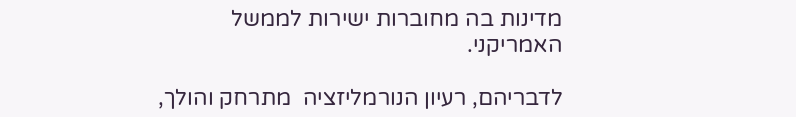מדינות בה מחוברות ישירות לממשל האמריקני.

לדבריהם, רעיון הנורמליזציה  מתרחק והולך,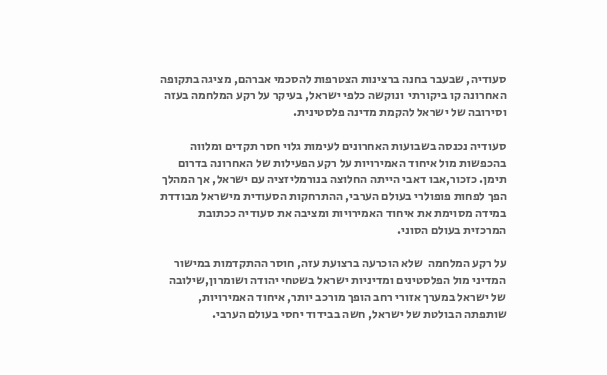סעודיה, שבעבר בחנה ברצינות הצטרפות להסכמי אברהם, מציגה בתקופה האחרונה קו ביקורתי  ונוקשה כלפי ישראל, בעיקר על רקע המלחמה בעזה וסירובה של ישראל להקמת מדינה פלסטינית.

סעודיה נכנסה בשבועות האחרונים לעימות גלוי חסר תקדים ומלווה בהכפשות מול איחוד האמירויות על רקע הפעילות של האחרונה בדרום תימן. כזכור,אבו דאבי הייתה החלוצה בנורמליזציה עם ישראל, אך המהלך הפך לפחות פופולרי בעולם הערבי, ההתרחקות הסעודית מישראל מבודדת במידה מסוימת את איחוד האמירויות ומציבה את סעודיה ככתובת המרכזית בעולם הסוני.

על רקע המלחמה  שלא הוכרעה ברצועת עזה, חוסר ההתקדמות במישור המדיני מול הפלסטינים ומדיניות ישראל בשטחי יהודה ושומרון,שילובה של ישראל במערך אזורי רחב הופך מורכב יותר, איחוד האמירויות, שותפתה הבולטת של ישראל, חשה בבידוד יחסי בעולם הערבי.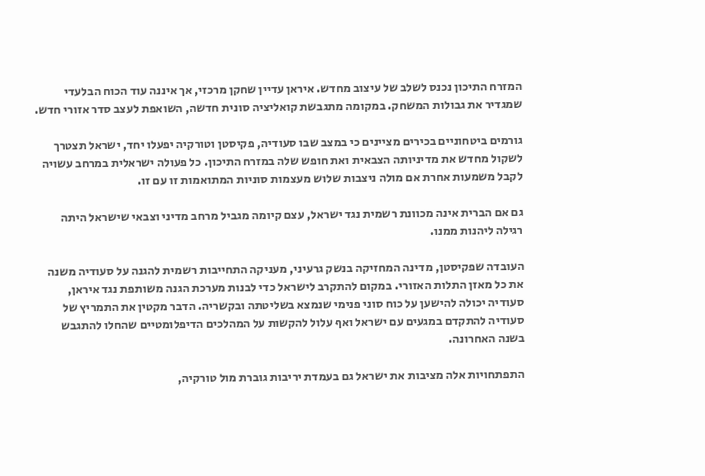המזרח התיכון נכנס לשלב של עיצוב מחדש. איראן עדיין שחקן מרכזי, אך איננה עוד הכוח הבלעדי שמגדיר את גבולות המשחק. במקומה מתגבשת קואליציה סונית חדשה, השואפת לעצב סדר אזורי חדש.

גורמים ביטחוניים בכירים מציינים כי במצב שבו סעודיה, פקיסטן וטורקיה יפעלו יחד, ישראל תצטרך לשקול מחדש את מדיניותה הצבאית ואת חופש שלה במזרח התיכון. כל פעולה ישראלית במרחב עשויה לקבל משמעות אחרת אם מולה ניצבות שלוש מעצמות סוניות המתואמות זו עם זו.

גם אם הברית אינה מכוונת רשמית נגד ישראל, עצם קיומה מגביל מרחב מדיני וצבאי שישראל היתה רגילה ליהנות ממנו.

העובדה שפקיסטן, מדינה המחזיקה בנשק גרעיני, מעניקה התחייבות רשמית להגנה על סעודיה משנה את כל מאזן התלות האזורי. במקום להתקרב לישראל כדי לבנות מערכת הגנה משותפת נגד איראן, סעודיה יכולה להישען על כוח סוני פנימי שנמצא בשליטתה ובקשריה. הדבר מקטין את התמריץ של סעודיה להתקדם במגעים עם ישראל ואף עלול להקשות על המהלכים הדיפלומטיים שהחלו להתגבש בשנה האחרונה.

התפתחויות אלה מציבות את ישראל גם בעמדת יריבות גוברת מול טורקיה,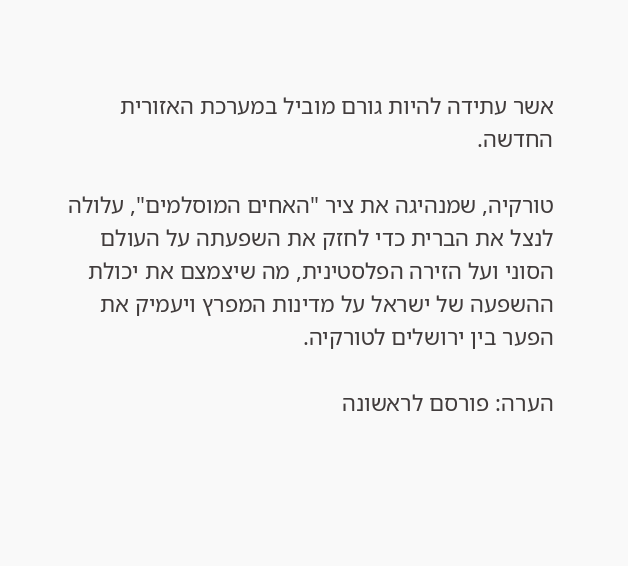אשר עתידה להיות גורם מוביל במערכת האזורית החדשה.

טורקיה, שמנהיגה את ציר "האחים המוסלמים", עלולה לנצל את הברית כדי לחזק את השפעתה על העולם הסוני ועל הזירה הפלסטינית, מה שיצמצם את יכולת ההשפעה של ישראל על מדינות המפרץ ויעמיק את הפער בין ירושלים לטורקיה.

הערה: פורסם לראשונה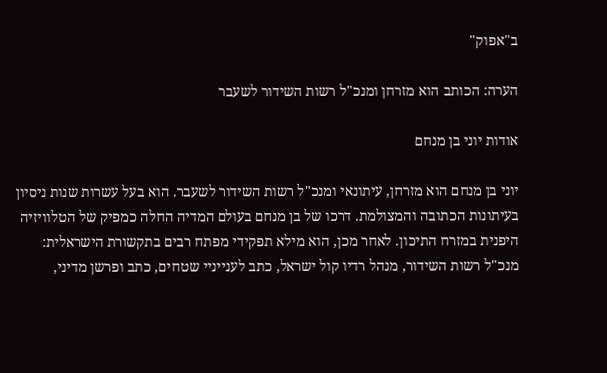ב"אפוק"

הערה: הכותב הוא מזרחן ומנכ"ל רשות השידור לשעבר

אודות יוני בן מנחם

יוני בן מנחם הוא מזרחן, עיתונאי ומנכ"ל רשות השידור לשעבר. הוא בעל עשרות שנות ניסיון בעיתונות הכתובה והמצולמת. דרכו של בן מנחם בעולם המדיה החלה כמפיק של הטלוויזיה היפנית במזרח התיכון. לאחר מכן, הוא מילא תפקידי מפתח רבים בתקשורת הישראלית: מנכ"ל רשות השידור, מנהל רדיו קול ישראל, כתב לענייניי שטחים, כתב ופרשן מדיני,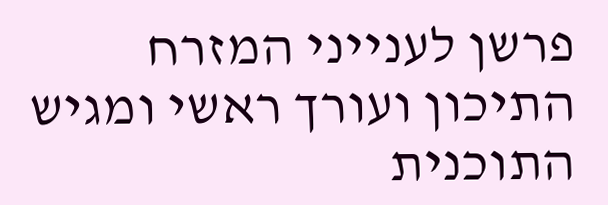פרשן לענייני המזרח התיכון ועורך ראשי ומגיש התוכנית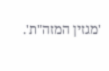'מגזין המזה"ת'.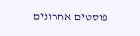פוסטים אחרונים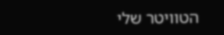הטוויטר שלי